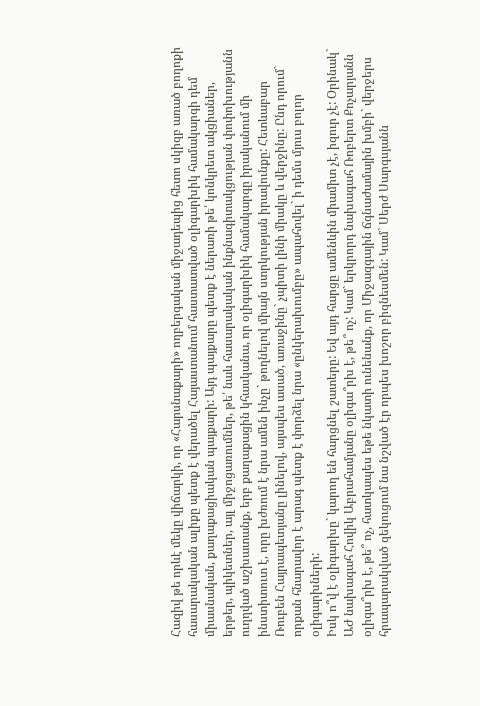Հազիվ թե որևէ մեկը վիճարկի, որ «Հարսնաքարի» ողբերգական միջադեպից հետո սկիզբ առած բողոքի հասարակական ալիքը պետք է վերածել Հայաստանում հաստատված օլիգարխիկ համակարգի դեմ միասնական, քաղաքացիական պայքարի: Այդ պայքարը պետք է ներառի թե՛ կոնկրետ ակցիաներ, երթեր, պիկետներ, այլ միջոցառումներ, թե՛ նաև հասարակական ինքնագիտակցության փոփոխությանն ուղղված աշխատանք, երբ քաղաքացին կհասկանա, որ օլիգարխիկ համակարգը իրականում մի ինստիտուտ է, որը խժռում է նրա ամեն ինչը` թողնելով միայն ստրկության իրավունքը: Հետևաբար Ռուբեն Հայրապետյանը լինելով, այսպես ասած, առաջինը` չպիտի լինի միակը և վերջինը: Ընդ որում` որքան հնարավոր է արագ պետք է փորձել նրա «ընկերախումբը» ապահովել` ի դեմս մյուս բոլոր օլիգարխների:
Իսկ ո՞վ է օլիգարխը` կարող են հարցնել շատերը: Եվ այդ հարցը ամենևին միամիտ չէ, իզուր չէ: Օրինակ` ԱԺ նախագահ Հովիկ Աբրահամյանը օլիգա՞րխ է, թե՞ ոչ: Կամ` երկրորդ նախագահ Ռոբերտ Քոչարյանն օլիգա՞րխ է, թե՞ ոչ, հատկապես եթե նկատի ունենանք, որ Միջազգային ճգնաժամային խմբի` վերջերս հրապարակված զեկուցում նա նշված էր որպես խոշոր բիզնեսմեն: Կամ` Սերժ Սարգսյանն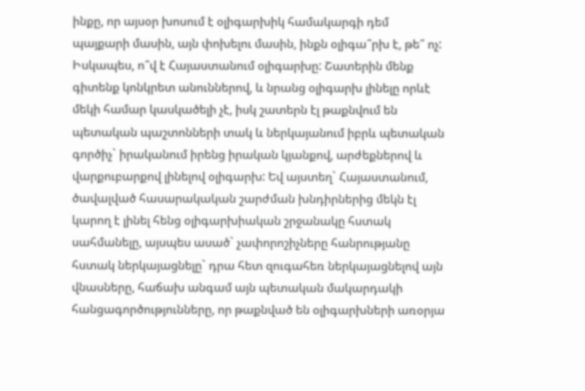ինքը, որ այսօր խոսում է օլիգարխիկ համակարգի դեմ պայքարի մասին, այն փոխելու մասին, ինքն օլիգա՞րխ է, թե՞ ոչ: Իսկապես, ո՞վ է Հայաստանում օլիգարխը: Շատերին մենք գիտենք կոնկրետ անուններով, և նրանց օլիգարխ լինելը որևէ մեկի համար կասկածելի չէ, իսկ շատերն էլ թաքնվում են պետական պաշտոնների տակ և ներկայանում իբրև պետական գործիչ` իրականում իրենց իրական կյանքով, արժեքներով և վարքուբարքով լինելով օլիգարխ: Եվ այստեղ` Հայաստանում, ծավալված հասարակական շարժման խնդիրներից մեկն էլ կարող է լինել հենց օլիգարխիական շրջանակը հստակ սահմանելը, այսպես ասած` չափորոշիչները հանրությանը հստակ ներկայացնելը` դրա հետ զուգահեռ ներկայացնելով այն վնասները, հաճախ անգամ այն պետական մակարդակի հանցագործությունները, որ թաքնված են օլիգարխների առօրյա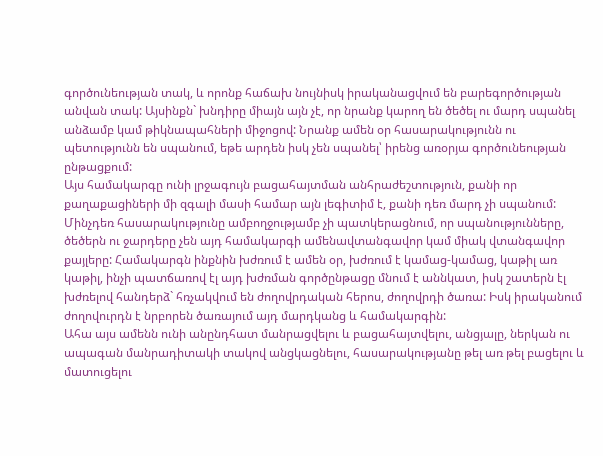գործունեության տակ, և որոնք հաճախ նույնիսկ իրականացվում են բարեգործության անվան տակ: Այսինքն` խնդիրը միայն այն չէ, որ նրանք կարող են ծեծել ու մարդ սպանել անձամբ կամ թիկնապահների միջոցով: Նրանք ամեն օր հասարակությունն ու պետությունն են սպանում, եթե արդեն իսկ չեն սպանել՝ իրենց առօրյա գործունեության ընթացքում:
Այս համակարգը ունի լրջագույն բացահայտման անհրաժեշտություն, քանի որ քաղաքացիների մի զգալի մասի համար այն լեգիտիմ է, քանի դեռ մարդ չի սպանում: Մինչդեռ հասարակությունը ամբողջությամբ չի պատկերացնում, որ սպանությունները, ծեծերն ու ջարդերը չեն այդ համակարգի ամենավտանգավոր կամ միակ վտանգավոր քայլերը: Համակարգն ինքնին խժռում է ամեն օր, խժռում է կամաց-կամաց, կաթիլ առ կաթիլ, ինչի պատճառով էլ այդ խժռման գործընթացը մնում է աննկատ, իսկ շատերն էլ խժռելով հանդերձ` հռչակվում են ժողովրդական հերոս, ժողովրդի ծառա: Իսկ իրականում ժողովուրդն է նրբորեն ծառայում այդ մարդկանց և համակարգին:
Ահա այս ամենն ունի անընդհատ մանրացվելու և բացահայտվելու, անցյալը, ներկան ու ապագան մանրադիտակի տակով անցկացնելու, հասարակությանը թել առ թել բացելու և մատուցելու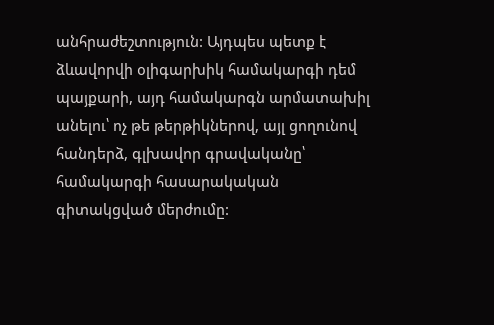անհրաժեշտություն: Այդպես պետք է ձևավորվի օլիգարխիկ համակարգի դեմ պայքարի, այդ համակարգն արմատախիլ անելու՝ ոչ թե թերթիկներով, այլ ցողունով հանդերձ, գլխավոր գրավականը՝ համակարգի հասարակական գիտակցված մերժումը: